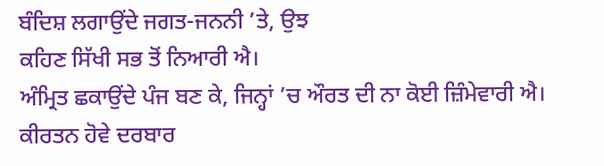ਬੰਦਿਸ਼ ਲਗਾਉਂਦੇ ਜਗਤ-ਜਨਨੀ ’ਤੇ, ਉਝ
ਕਹਿਣ ਸਿੱਖੀ ਸਭ ਤੋਂ ਨਿਆਰੀ ਐ।
ਅੰਮ੍ਰਿਤ ਛਕਾਉਂਦੇ ਪੰਜ ਬਣ ਕੇ, ਜਿਨ੍ਹਾਂ ’ਚ ਔਰਤ ਦੀ ਨਾ ਕੋਈ ਜ਼ਿੰਮੇਵਾਰੀ ਐ।
ਕੀਰਤਨ ਹੋਵੇ ਦਰਬਾਰ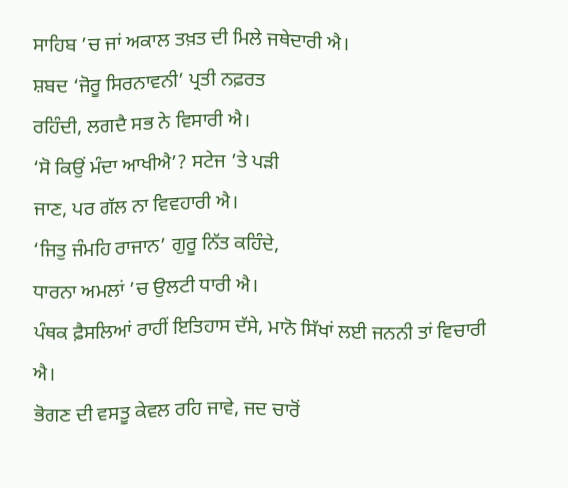ਸਾਹਿਬ ’ਚ ਜਾਂ ਅਕਾਲ ਤਖ਼ਤ ਦੀ ਮਿਲੇ ਜਥੇਦਾਰੀ ਐ।
ਸ਼ਬਦ ‘ਜੋਰੂ ਸਿਰਨਾਵਨੀ’ ਪ੍ਰਤੀ ਨਫ਼ਰਤ
ਰਹਿੰਦੀ, ਲਗਦੈ ਸਭ ਨੇ ਵਿਸਾਰੀ ਐ।
‘ਸੋ ਕਿਉਂ ਮੰਦਾ ਆਖੀਐ’? ਸਟੇਜ ’ਤੇ ਪੜੀ
ਜਾਣ, ਪਰ ਗੱਲ ਨਾ ਵਿਵਹਾਰੀ ਐ।
‘ਜਿਤੁ ਜੰਮਹਿ ਰਾਜਾਨ’ ਗੁਰੂ ਨਿੱਤ ਕਹਿੰਦੇ,
ਧਾਰਨਾ ਅਮਲਾਂ ’ਚ ਉਲਟੀ ਧਾਰੀ ਐ।
ਪੰਥਕ ਫ਼ੈਸਲਿਆਂ ਰਾਹੀਂ ਇਤਿਹਾਸ ਦੱਸੇ, ਮਾਨੋ ਸਿੱਖਾਂ ਲਈ ਜਨਨੀ ਤਾਂ ਵਿਚਾਰੀ
ਐ।
ਭੋਗਣ ਦੀ ਵਸਤੂ ਕੇਵਲ ਰਹਿ ਜਾਵੇ, ਜਦ ਚਾਰੋਂ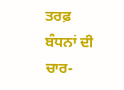ਤਰਫ਼ ਬੰਧਨਾਂ ਦੀ ਚਾਰ-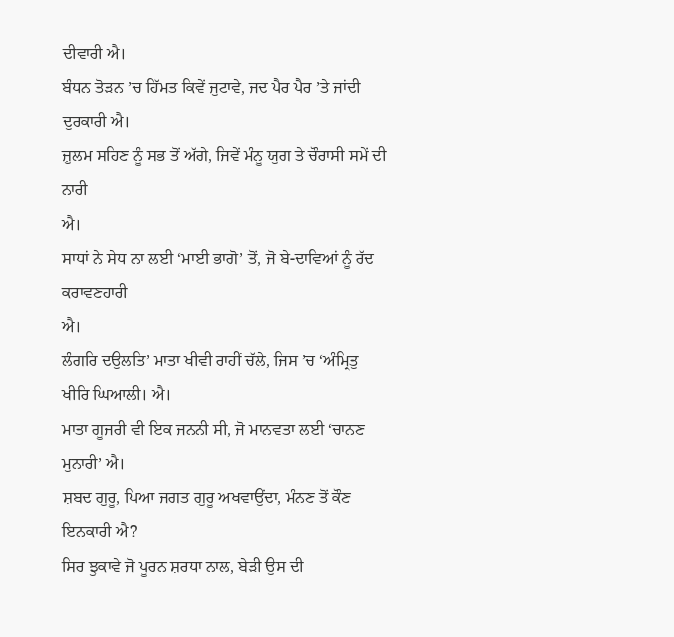ਦੀਵਾਰੀ ਐ।
ਬੰਧਨ ਤੋੜਨ ’ਚ ਹਿੱਮਤ ਕਿਵੇਂ ਜੁਟਾਵੇ, ਜਦ ਪੈਰ ਪੈਰ ’ਤੇ ਜਾਂਦੀ ਦੁਰਕਾਰੀ ਐ।
ਜ਼ੁਲਮ ਸਹਿਣ ਨੂੰ ਸਭ ਤੋਂ ਅੱਗੇ, ਜਿਵੇਂ ਮੰਨੂ ਯੁਗ ਤੇ ਚੌਰਾਸੀ ਸਮੇਂ ਦੀ ਨਾਰੀ
ਐ।
ਸਾਧਾਂ ਨੇ ਸੇਧ ਨਾ ਲਈ ‘ਮਾਈ ਭਾਗੋ’ ਤੋਂ, ਜੋ ਬੇ-ਦਾਵਿਆਂ ਨੂੰ ਰੱਦ ਕਰਾਵਣਹਾਰੀ
ਐ।
ਲੰਗਰਿ ਦਉਲਤਿ’ ਮਾਤਾ ਖੀਵੀ ਰਾਹੀਂ ਚੱਲੇ, ਜਿਸ ’ਚ ‘ਅੰਮ੍ਰਿਤੁ
ਖੀਰਿ ਘਿਆਲੀ। ਐ।
ਮਾਤਾ ਗੂਜਰੀ ਵੀ ਇਕ ਜਨਨੀ ਸੀ, ਜੋ ਮਾਨਵਤਾ ਲਈ ‘ਚਾਨਣ ਮੁਨਾਰੀ’ ਐ।
ਸ਼ਬਦ ਗੁਰੂ, ਪਿਆ ਜਗਤ ਗੁਰੂ ਅਖਵਾਉਂਦਾ, ਮੰਨਣ ਤੋਂ ਕੌਣ ਇਨਕਾਰੀ ਐ?
ਸਿਰ ਝੁਕਾਵੇ ਜੋ ਪੂਰਨ ਸ਼ਰਧਾ ਨਾਲ, ਬੇੜੀ ਉਸ ਦੀ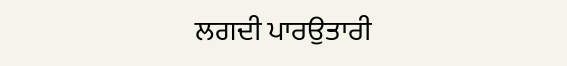ਲਗਦੀ ਪਾਰਉਤਾਰੀ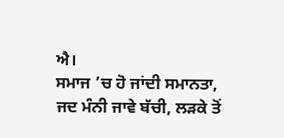ਐ।
ਸਮਾਜ ’ਚ ਹੋ ਜਾਂਦੀ ਸਮਾਨਤਾ, ਜਦ ਮੰਨੀ ਜਾਵੇ ਬੱਚੀ, ਲੜਕੇ ਤੋਂ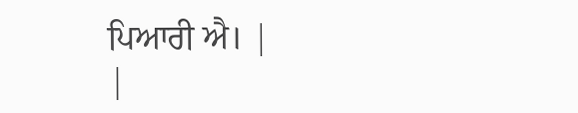ਪਿਆਰੀ ਐ। |
|